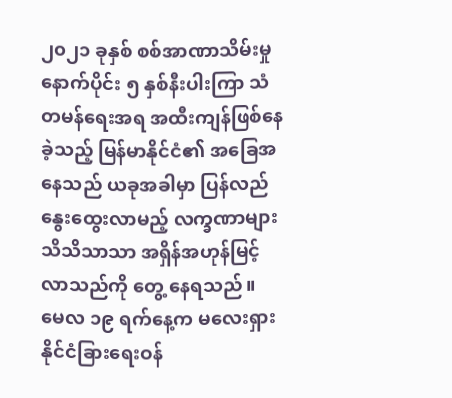၂၀၂၁ ခုနှစ် စစ်အာဏာသိမ်းမှုနောက်ပိုင်း ၅ နှစ်နီးပါးကြာ သံတမန်ရေးအရ အထီးကျန်ဖြစ်နေခဲ့သည့် မြန်မာနိုင်ငံ၏ အခြေအနေသည် ယခုအခါမှာ ပြန်လည်နွေးထွေးလာမည့် လက္ခဏာများ သိသိသာသာ အရှိန်အဟုန်မြင့်လာသည်ကို တွေ့ နေရသည်။
မေလ ၁၉ ရက်နေ့က မလေးရှားနိုင်ငံခြားရေးဝန်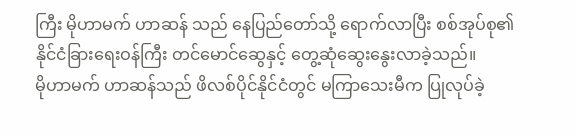ကြီး မိုဟာမက် ဟာဆန် သည် နေပြည်တော်သို့ ရောက်လာပြီး စစ်အုပ်စု၏ နိုင်ငံခြားရေးဝန်ကြီး တင်မောင်ဆွေနှင့် တွေ့ဆုံဆွေးနွေးလာခဲ့သည်။
မိုဟာမက် ဟာဆန်သည် ဖိလစ်ပိုင်နိုင်ငံတွင် မကြာသေးမီက ပြုလုပ်ခဲ့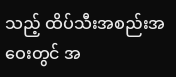သည့် ထိပ်သီးအစည်းအဝေးတွင် အ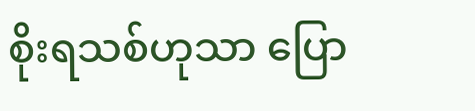စိုးရသစ်ဟုသာ ပြော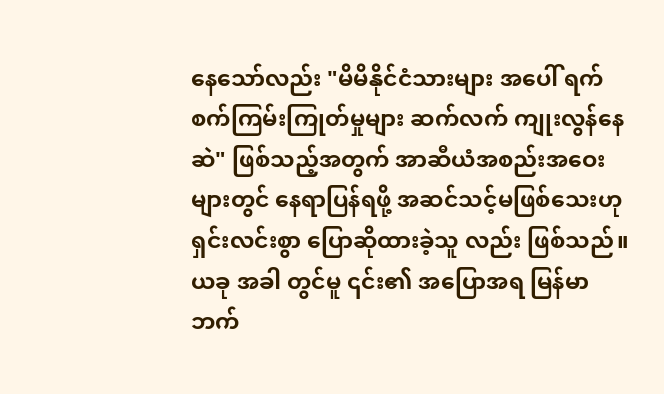နေသော်လည်း "မိမိနိုင်ငံသားများ အပေါ် ရက်စက်ကြမ်းကြုတ်မှုများ ဆက်လက် ကျုးလွန်နေဆဲ" ဖြစ်သည့်အတွက် အာဆီယံအစည်းအဝေး များတွင် နေရာပြန်ရဖို့ အဆင်သင့်မဖြစ်သေးဟု ရှင်းလင်းစွာ ပြောဆိုထားခဲ့သူ လည်း ဖြစ်သည်။
ယခု အခါ တွင်မူ ၎င်း၏ အပြောအရ မြန်မာဘက်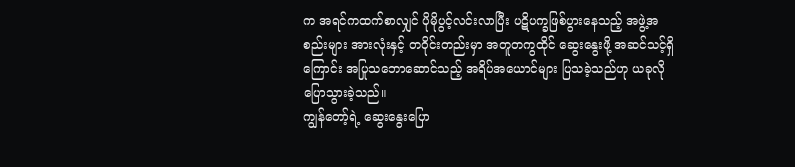က အရင်ကထက်စာလျှင် ပိုမိုပွင့်လင်းလာပြီး ပဋိပက္ခဖြစ်ပွားနေသည့် အဖွဲ့အစည်းများ အားလုံးနှင့် တဝိုင်းတည်းမှာ အတူတကွထိုင် ဆွေးနွေးဖို့ အဆင်သင့်ရှိကြောင်း အပြုသဘောဆောင်သည့် အရိပ်အယောင်များ ပြသခဲ့သည်ဟု ယခုလို ပြောသွားခဲ့သည်။
ကျွန်တော့်ရဲ့ ဆွေးနွေးပြော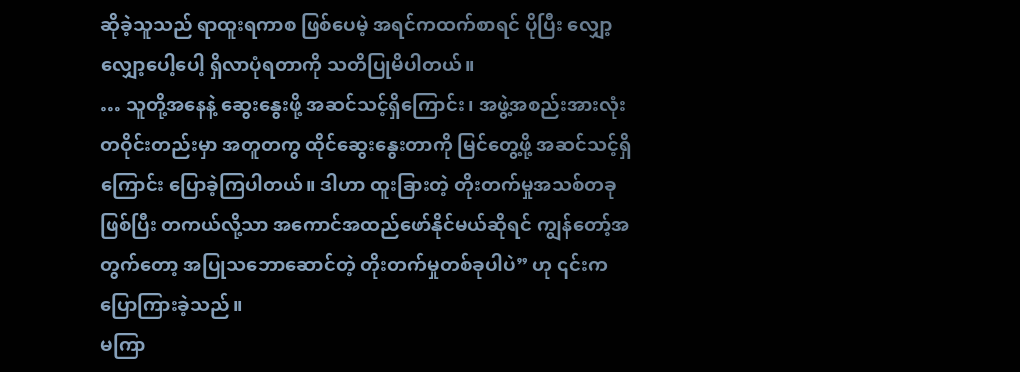ဆိုခဲ့သူသည် ရာထူးရကာစ ဖြစ်ပေမဲ့ အရင်ကထက်စာရင် ပိုပြီး လျှော့လျှော့ပေါ့ပေါ့ ရှိလာပုံရတာကို သတိပြုမိပါတယ်။
… သူတို့အနေနဲ့ ဆွေးနွေးဖို့ အဆင်သင့်ရှိကြောင်း၊ အဖွဲ့အစည်းအားလုံး တဝိုင်းတည်းမှာ အတူတကွ ထိုင်ဆွေးနွေးတာကို မြင်တွေ့ဖို့ အဆင်သင့်ရှိကြောင်း ပြောခဲ့ကြပါတယ်။ ဒါဟာ ထူးခြားတဲ့ တိုးတက်မှုအသစ်တခုဖြစ်ပြီး တကယ်လို့သာ အကောင်အထည်ဖော်နိုင်မယ်ဆိုရင် ကျွန်တော့်အတွက်တော့ အပြုသဘောဆောင်တဲ့ တိုးတက်မှုတစ်ခုပါပဲ” ဟု ၎င်းက ပြောကြားခဲ့သည်။
မကြာ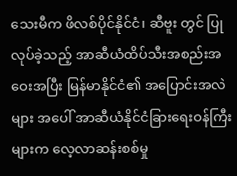သေးမီက ဖိလစ်ပိုင်နိုင်ငံ၊ ဆီဗူး တွင် ပြုလုပ်ခဲ့သည့် အာဆီယံထိပ်သီးအစည်းအဝေးအပြီး မြန်မာနိုင်ငံ၏ အပြောင်းအလဲ များ အပေါ် အာဆီယံနိုင်ငံခြားရေးဝန်ကြီးများက လေ့လာဆန်းစစ်မှု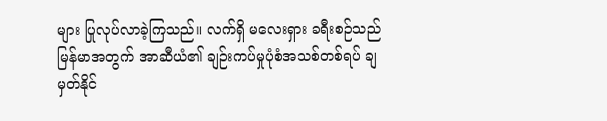များ ပြုလုပ်လာခဲ့ကြသည်။ လက်ရှိ မလေးရှား ခရီးစဉ်သည် မြန်မာအတွက် အာဆီယံ၏ ချဉ်းကပ်မှုပုံစံအသစ်တစ်ရပ် ချမှတ်နိုင်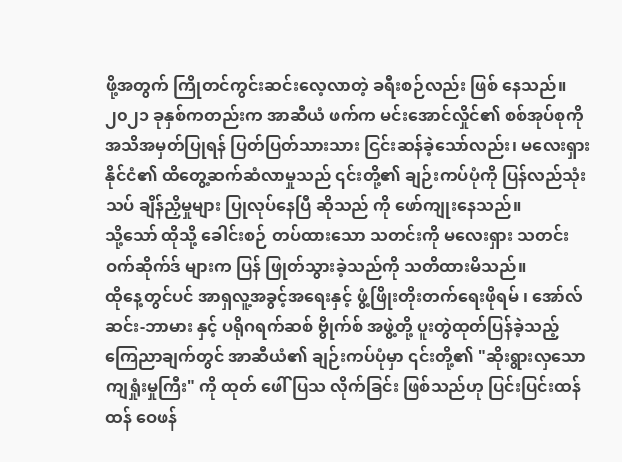ဖို့အတွက် ကြိုတင်ကွင်းဆင်းလေ့လာတဲ့ ခရီးစဉ်လည်း ဖြစ် နေသည်။
၂၀၂၁ ခုနှစ်ကတည်းက အာဆီယံ ဖက်က မင်းအောင်လှိုင်၏ စစ်အုပ်စုကို အသိအမှတ်ပြုရန် ပြတ်ပြတ်သားသား ငြင်းဆန်ခဲ့သော်လည်း၊ မလေးရှားနိုင်ငံ၏ ထိတွေ့ဆက်ဆံလာမှုသည် ၎င်းတို့၏ ချဉ်းကပ်ပုံကို ပြန်လည်သုံးသပ် ချိန်ညှိမှုများ ပြုလုပ်နေပြီ ဆိုသည် ကို ဖော်ကျုးနေသည်။
သို့သော် ထိုသို့ ခေါင်းစဉ် တပ်ထားသော သတင်းကို မလေးရှား သတင်း ဝက်ဆိုက်ဒ် များက ပြန် ဖြုတ်သွားခဲ့သည်ကို သတိထားမိသည်။
ထိုနေ့တွင်ပင် အာရှလူ့အခွင့်အရေးနှင့် ဖွံ့ဖြိုးတိုးတက်ရေးဖိုရမ် ၊ အော်လ်ဆင်း-ဘာမား နှင့် ပရိုဂရက်ဆစ် ဗွိုက်စ် အဖွဲ့တို့ ပူးတွဲထုတ်ပြန်ခဲ့သည့် ကြေညာချက်တွင် အာဆီယံ၏ ချဉ်းကပ်ပုံမှာ ၎င်းတို့၏ "ဆိုးရွားလှသော ကျရှုံးမှုကြီး" ကို ထုတ် ဖေါ် ပြသ လိုက်ခြင်း ဖြစ်သည်ဟု ပြင်းပြင်းထန်ထန် ဝေဖန်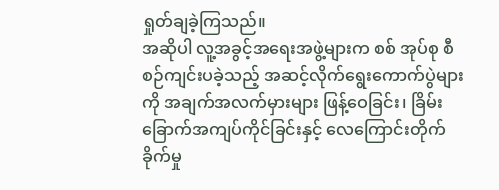ရှုတ်ချခဲ့ကြသည်။
အဆိုပါ လူ့အခွင့်အရေးအဖွဲ့များက စစ် အုပ်စု စီစဉ်ကျင်းပခဲ့သည့် အဆင့်လိုက်ရွေးကောက်ပွဲများကို အချက်အလက်မှားများ ဖြန့်ဝေခြင်း၊ ခြိမ်းခြောက်အကျပ်ကိုင်ခြင်းနှင့် လေကြောင်းတိုက်ခိုက်မှု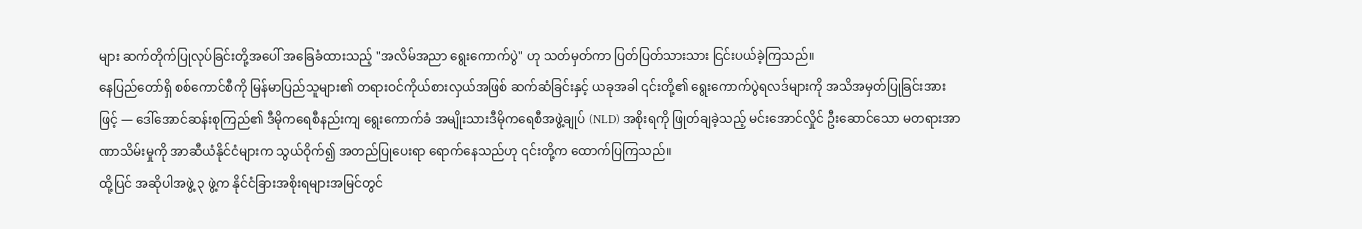များ ဆက်တိုက်ပြုလုပ်ခြင်းတို့အပေါ် အခြေခံထားသည့် "အလိမ်အညာ ရွေးကောက်ပွဲ" ဟု သတ်မှတ်ကာ ပြတ်ပြတ်သားသား ငြင်းပယ်ခဲ့ကြသည်။
နေပြည်တော်ရှိ စစ်ကောင်စီကို မြန်မာပြည်သူများ၏ တရားဝင်ကိုယ်စားလှယ်အဖြစ် ဆက်ဆံခြင်းနှင့် ယခုအခါ ၎င်းတို့၏ ရွေးကောက်ပွဲရလဒ်များကို အသိအမှတ်ပြုခြင်းအားဖြင့် — ဒေါ်အောင်ဆန်းစုကြည်၏ ဒီမိုကရေစီနည်းကျ ရွေးကောက်ခံ အမျိုးသားဒီမိုကရေစီအဖွဲ့ချုပ် (NLD) အစိုးရကို ဖြုတ်ချခဲ့သည့် မင်းအောင်လှိုင် ဦးဆောင်သော မတရားအာဏာသိမ်းမှုကို အာဆီယံနိုင်ငံများက သွယ်ဝိုက်၍ အတည်ပြုပေးရာ ရောက်နေသည်ဟု ၎င်းတို့က ထောက်ပြကြသည်။
ထို့ပြင် အဆိုပါအဖွဲ့ ၃ ဖွဲ့က နိုင်ငံခြားအစိုးရများအမြင်တွင်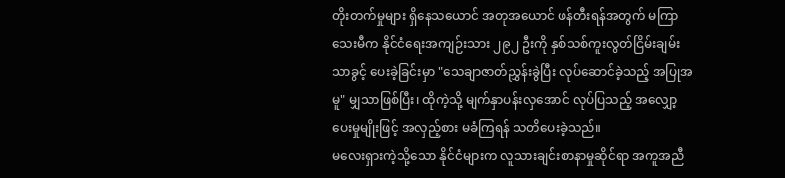တိုးတက်မှုများ ရှိနေသယောင် အတုအယောင် ဖန်တီးရန်အတွက် မကြာသေးမီက နိုင်ငံရေးအကျဉ်းသား ၂၉၂ ဦးကို နှစ်သစ်ကူးလွတ်ငြိမ်းချမ်းသာခွင့် ပေးခဲ့ခြင်းမှာ "သေချာဇာတ်ညွှန်းခွဲပြီး လုပ်ဆောင်ခဲ့သည့် အပြုအမူ" မျှသာဖြစ်ပြီး၊ ထိုကဲ့သို့ မျက်နှာပန်းလှအောင် လုပ်ပြသည့် အလျှော့ပေးမှုမျိုးဖြင့် အလှည့်စား မခံကြရန် သတိပေးခဲ့သည်။
မလေးရှားကဲ့သို့သော နိုင်ငံများက လူသားချင်းစာနာမှုဆိုင်ရာ အကူအညီ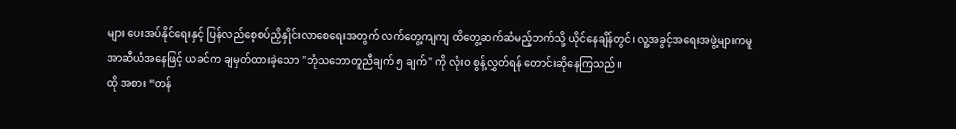များ ပေးအပ်နိုင်ရေးနှင့် ပြန်လည်စေ့စပ်ညှိနှိုင်းလာစေရေးအတွက် လက်တွေ့ကျကျ ထိတွေ့ဆက်ဆံမည့်ဘက်သို့ ယိုင်နေချိန်တွင်၊ လူ့အခွင့်အရေးအဖွဲ့များကမူ အာဆီယံအနေဖြင့် ယခင်က ချမှတ်ထားခဲ့သော "ဘုံသဘောတူညီချက် ၅ ချက်" ကို လုံးဝ စွန့်လွှတ်ရန် တောင်းဆိုနေကြသည်။
ထို အစား “တန်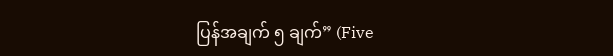ပြန်အချက် ၅ ချက်” (Five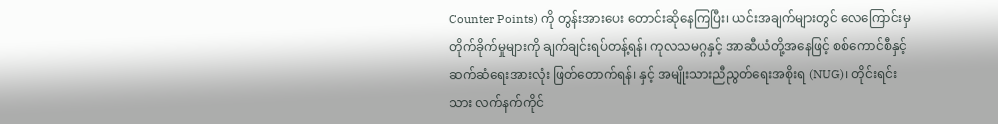Counter Points) ကို တွန်းအားပေး တောင်းဆိုနေကြပြီး၊ ယင်းအချက်များတွင် လေကြောင်းမှ တိုက်ခိုက်မှုများကို ချက်ချင်းရပ်တန့်ရန်၊ ကုလသမဂ္ဂနှင့် အာဆီယံတို့အနေဖြင့် စစ်ကောင်စီနှင့် ဆက်ဆံရေးအားလုံး ဖြတ်တောက်ရန်၊ နှင့် အမျိုးသားညီညွတ်ရေးအစိုးရ (NUG)၊ တိုင်းရင်းသား လက်နက်ကိုင်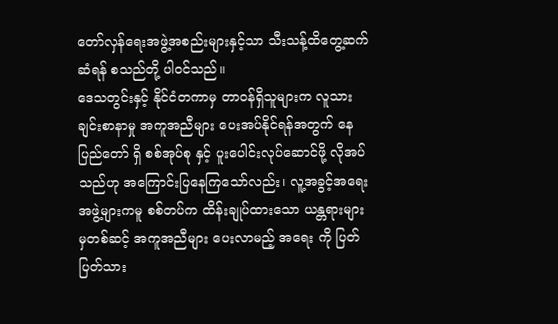တော်လှန်ရေးအဖွဲ့အစည်းများနှင့်သာ သီးသန့်ထိတွေ့ဆက်ဆံရန် စသည်တို့ ပါဝင်သည်။
ဒေသတွင်းနှင့် နိုင်ငံတကာမှ တာဝန်ရှိသူများက လူသားချင်းစာနာမှု အကူအညီများ ပေးအပ်နိုင်ရန်အတွက် နေပြည်တော် ရှိ စစ်အုပ်စု နှင့် ပူးပေါင်းလုပ်ဆောင်ဖို့ လိုအပ်သည်ဟု အကြောင်းပြနေကြသော်လည်း၊ လူ့အခွင့်အရေးအဖွဲ့များကမူ စစ်တပ်က ထိန်းချုပ်ထားသော ယန္တရားများမှတစ်ဆင့် အကူအညီများ ပေးလာမည့် အရေး ကို ပြတ်ပြတ်သား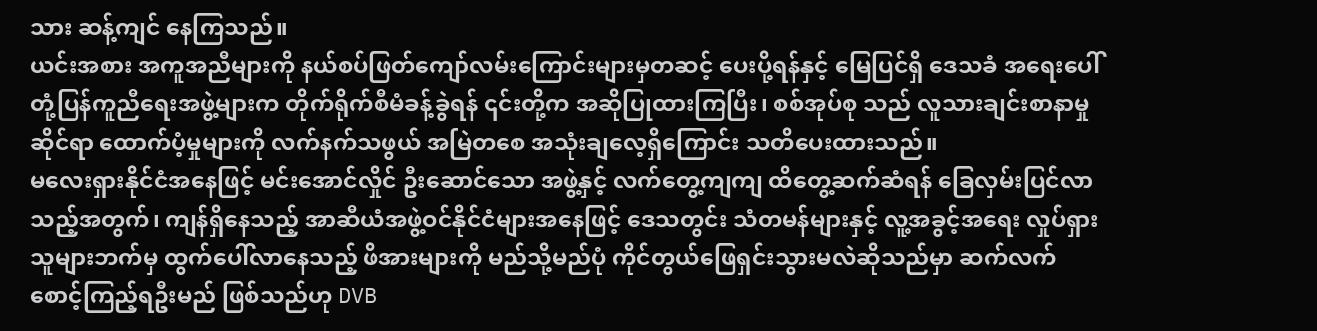သား ဆန့်ကျင် နေကြသည်။
ယင်းအစား အကူအညီများကို နယ်စပ်ဖြတ်ကျော်လမ်းကြောင်းများမှတဆင့် ပေးပို့ရန်နှင့် မြေပြင်ရှိ ဒေသခံ အရေးပေါ်တုံ့ပြန်ကူညီရေးအဖွဲ့များက တိုက်ရိုက်စီမံခန့်ခွဲရန် ၎င်းတို့က အဆိုပြုထားကြပြီး၊ စစ်အုပ်စု သည် လူသားချင်းစာနာမှုဆိုင်ရာ ထောက်ပံ့မှုများကို လက်နက်သဖွယ် အမြဲတစေ အသုံးချလေ့ရှိကြောင်း သတိပေးထားသည်။
မလေးရှားနိုင်ငံအနေဖြင့် မင်းအောင်လှိုင် ဦးဆောင်သော အဖွဲ့နှင့် လက်တွေ့ကျကျ ထိတွေ့ဆက်ဆံရန် ခြေလှမ်းပြင်လာသည့်အတွက်၊ ကျန်ရှိနေသည့် အာဆီယံအဖွဲ့ဝင်နိုင်ငံများအနေဖြင့် ဒေသတွင်း သံတမန်များနှင့် လူ့အခွင့်အရေး လှုပ်ရှားသူများဘက်မှ ထွက်ပေါ်လာနေသည့် ဖိအားများကို မည်သို့မည်ပုံ ကိုင်တွယ်ဖြေရှင်းသွားမလဲဆိုသည်မှာ ဆက်လက်စောင့်ကြည့်ရဦးမည် ဖြစ်သည်ဟု DVB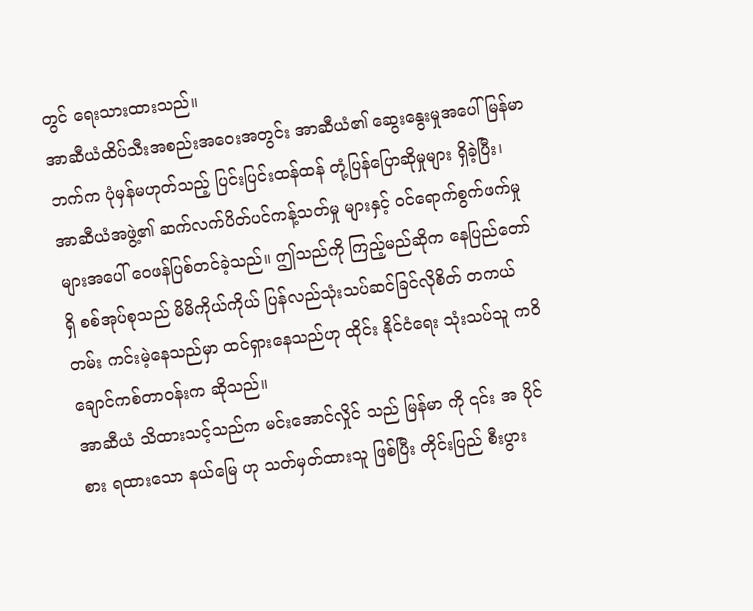တွင် ရေးသားထားသည်။
အာဆီယံထိပ်သီးအစည်းအဝေးအတွင်း အာဆီယံ၏ ဆွေးနွေးမှုအပေါ် မြန်မာဘက်က ပုံမှန်မဟုတ်သည့် ပြင်းပြင်းထန်ထန် တုံ့ပြန်ပြောဆိုမှုများ ရှိခဲ့ပြီး၊ အာဆီယံအဖွဲ့၏ ဆက်လက်ပိတ်ပင်ကန့်သတ်မှု များနှင့် ဝင်ရောက်စွက်ဖက်မှု များအပေါ် ဝေဖန်ပြစ်တင်ခဲ့သည်။ ဤသည်ကို ကြည့်မည်ဆိုက နေပြည်တော် ရှိ စစ်အုပ်စုသည် မိမိကိုယ်ကိုယ် ပြန်လည်သုံးသပ်ဆင်ခြင်လိုစိတ် တကယ်တမ်း ကင်းမဲ့နေသည်မှာ ထင်ရှားနေသည်ဟု ထိုင်း နိုင်ငံရေး သုံးသပ်သူ ကဝိ ချောင်ကစ်တာဝန်းက ဆိုသည်။
အာဆီယံ သိထားသင့်သည်က မင်းအောင်လှိုင် သည် မြန်မာ ကို ၎င်း အ ပိုင်စား ရထားသော နယ်မြေ ဟု သတ်မှတ်ထားသူ ဖြစ်ပြီး တိုင်းပြည် စီးပွား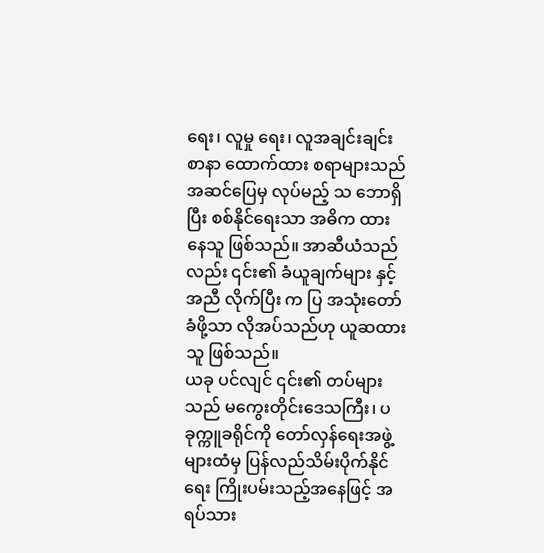ရေး၊ လူမှု ရေး၊ လူအချင်းချင်း စာနာ ထောက်ထား စရာများသည် အဆင်ပြေမှ လုပ်မည့် သ ဘောရှိပြီး စစ်နိုင်ရေးသာ အဓိက ထား နေသူ ဖြစ်သည်။ အာဆီယံသည်လည်း ၎င်း၏ ခံယူချက်များ နှင့် အညီ လိုက်ပြီး က ပြ အသုံးတော်ခံဖို့သာ လိုအပ်သည်ဟု ယူဆထားသူ ဖြစ်သည်။
ယခု ပင်လျင် ၎င်း၏ တပ်များသည် မကွေးတိုင်းဒေသကြီး၊ ပခုက္ကူခရိုင်ကို တော်လှန်ရေးအဖွဲ့များထံမှ ပြန်လည်သိမ်းပိုက်နိုင်ရေး ကြိုးပမ်းသည့်အနေဖြင့် အရပ်သား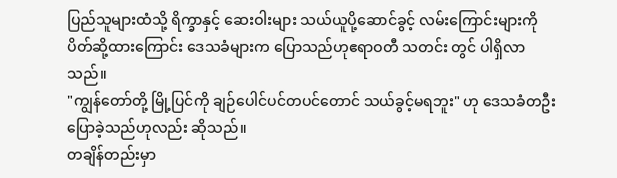ပြည်သူများထံသို့ ရိက္ခာနှင့် ဆေးဝါးများ သယ်ယူပို့ဆောင်ခွင့် လမ်းကြောင်းများကို ပိတ်ဆို့ထားကြောင်း ဒေသခံများက ပြောသည်ဟုဧရာဝတီ သတင်း တွင် ပါရှိလာသည်။
"ကျွန်တော်တို့ မြို့ပြင်ကို ချဉ်ပေါင်ပင်တပင်တောင် သယ်ခွင့်မရဘူး" ဟု ဒေသခံတဦး ပြောခဲ့သည်ဟုလည်း ဆိုသည်။
တချိန်တည်းမှာ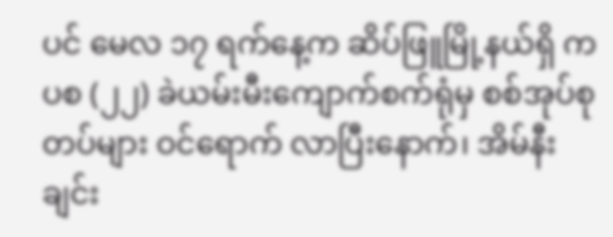ပင် မေလ ၁၇ ရက်နေ့က ဆိပ်ဖြူမြို့နယ်ရှိ ကပစ (၂၂) ခဲယမ်းမီးကျောက်စက်ရုံမှ စစ်အုပ်စု တပ်များ ဝင်ရောက် လာပြီးနောက်၊ အိမ်နီးချင်း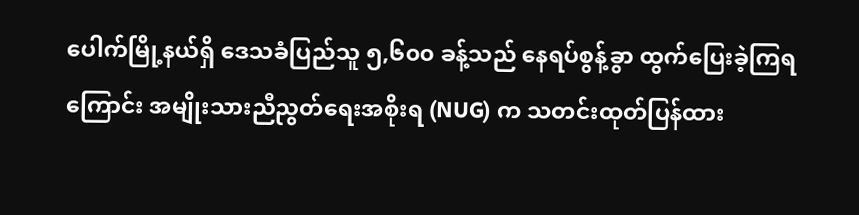ပေါက်မြို့နယ်ရှိ ဒေသခံပြည်သူ ၅,၆၀၀ ခန့်သည် နေရပ်စွန့်ခွာ ထွက်ပြေးခဲ့ကြရကြောင်း အမျိုးသားညီညွတ်ရေးအစိုးရ (NUG) က သတင်းထုတ်ပြန်ထား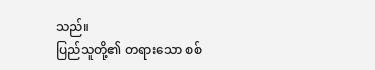သည်။
ပြည်သူတို့၏ တရားသော စစ်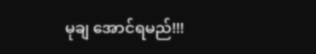မုချ အောင်ရမည်!!!